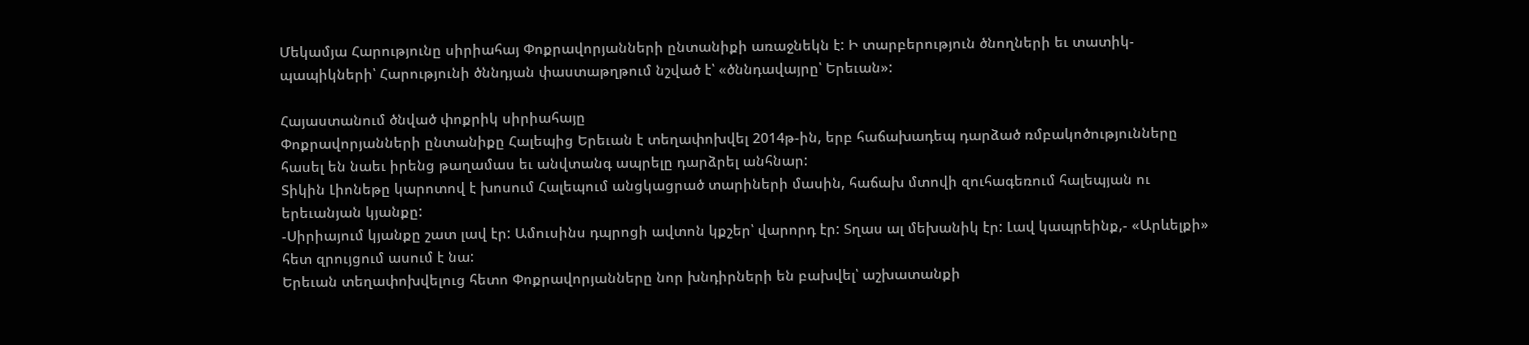Մեկամյա Հարությունը սիրիահայ Փոքրավորյանների ընտանիքի առաջնեկն է: Ի տարբերություն ծնողների եւ տատիկ-պապիկների՝ Հարությունի ծննդյան փաստաթղթում նշված է՝ «ծննդավայրը՝ Երեւան»:

Հայաստանում ծնված փոքրիկ սիրիահայը
Փոքրավորյանների ընտանիքը Հալեպից Երեւան է տեղափոխվել 2014թ-ին, երբ հաճախադեպ դարձած ռմբակոծությունները հասել են նաեւ իրենց թաղամաս եւ անվտանգ ապրելը դարձրել անհնար:
Տիկին Լիոնեթը կարոտով է խոսում Հալեպում անցկացրած տարիների մասին, հաճախ մտովի զուհագեռում հալեպյան ու երեւանյան կյանքը:
-Սիրիայում կյանքը շատ լավ էր: Ամուսինս դպրոցի ավտոն կքշեր՝ վարորդ էր: Տղաս ալ մեխանիկ էր: Լավ կապրեինք,- «Արևելքի» հետ զրույցում ասում է նա:
Երեւան տեղափոխվելուց հետո Փոքրավորյանները նոր խնդիրների են բախվել՝ աշխատանքի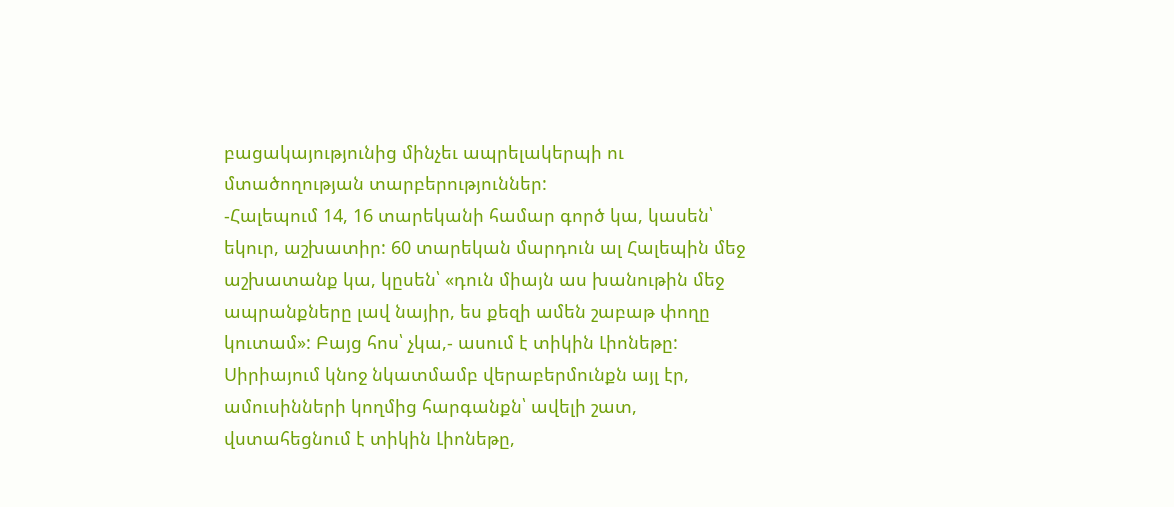բացակայությունից մինչեւ ապրելակերպի ու մտածողության տարբերություններ:
-Հալեպում 14, 16 տարեկանի համար գործ կա, կասեն՝ եկուր, աշխատիր: 60 տարեկան մարդուն ալ Հալեպին մեջ աշխատանք կա, կըսեն՝ «դուն միայն աս խանութին մեջ ապրանքները լավ նայիր, ես քեզի ամեն շաբաթ փողը կուտամ»: Բայց հոս՝ չկա,- ասում է տիկին Լիոնեթը:
Սիրիայում կնոջ նկատմամբ վերաբերմունքն այլ էր, ամուսինների կողմից հարգանքն՝ ավելի շատ, վստահեցնում է տիկին Լիոնեթը,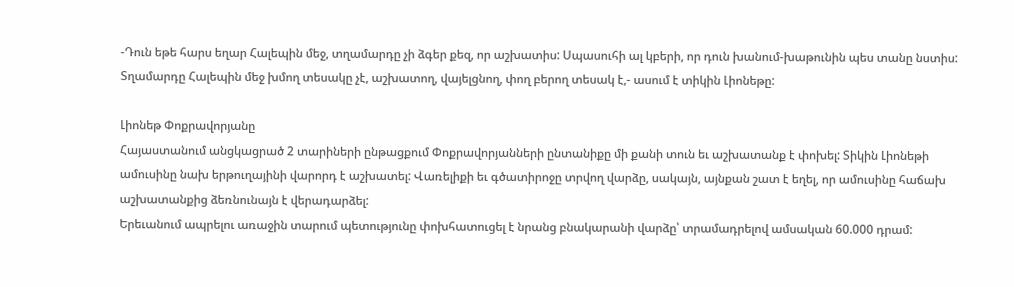-Դուն եթե հարս եղար Հալեպին մեջ, տղամարդը չի ձգեր քեզ, որ աշխատիս: Սպասուհի ալ կբերի, որ դուն խանում-խաթունին պես տանը նստիս: Տղամարդը Հալեպին մեջ խմող տեսակը չէ, աշխատող, վայելցնող, փող բերող տեսակ է,- ասում է տիկին Լիոնեթը:

Լիոնեթ Փոքրավորյանը
Հայաստանում անցկացրած 2 տարիների ընթացքում Փոքրավորյանների ընտանիքը մի քանի տուն եւ աշխատանք է փոխել: Տիկին Լիոնեթի ամուսինը նախ երթուղայինի վարորդ է աշխատել: Վառելիքի եւ գծատիրոջը տրվող վարձը, սակայն, այնքան շատ է եղել, որ ամուսինը հաճախ աշխատանքից ձեռնունայն է վերադարձել:
Երեւանում ապրելու առաջին տարում պետությունը փոխհատուցել է նրանց բնակարանի վարձը՝ տրամադրելով ամսական 60.000 դրամ: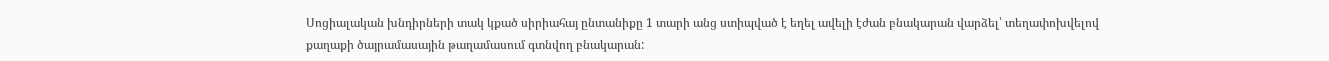Սոցիալական խնդիրների տակ կքած սիրիահայ ընտանիքը 1 տարի անց ստիպված է եղել ավելի էժան բնակարան վարձել՝ տեղափոխվելով քաղաքի ծայրամասային թաղամասում գտնվող բնակարան: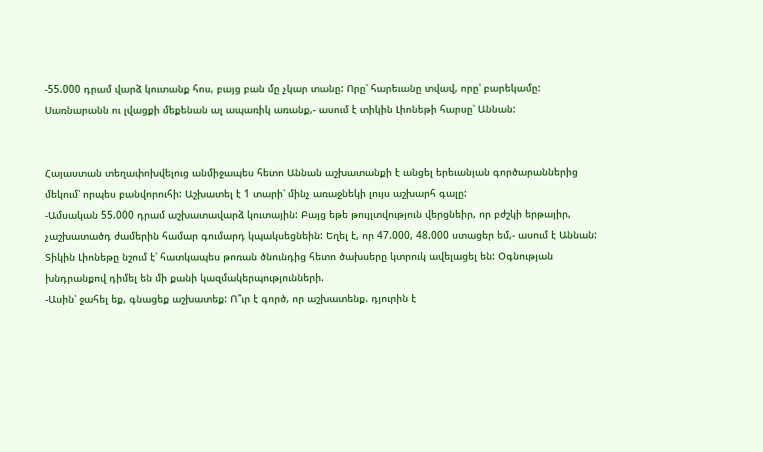-55.000 դրամ վարձ կուտանք հոս, բայց բան մը չկար տանը: Որը՝ հարեւանը տվավ, որը՝ բարեկամը: Սառնարանն ու լվացքի մեքենան ալ ապառիկ առանք,- ասում է տիկին Լիոնեթի հարսը՝ Աննան:


Հայաստան տեղափոխվելուց անմիջապես հետո Աննան աշխատանքի է անցել երեւանյան գործարաններից մեկում՝ որպես բանվորուհի: Աշխատել է 1 տարի՝ մինչ առաջնեկի լույս աշխարհ գալը:
-Ամսական 55.000 դրամ աշխատավարձ կուտային: Բայց եթե թույլտվություն վերցնեիր, որ բժշկի երթայիր, չաշխատածդ ժամերին համար գումարդ կպակսեցնեին: Եղել է, որ 47.000, 48.000 ստացեր եմ,- ասում է Աննան:
Տիկին Լիոնեթը նշում է՝ հատկապես թոռան ծնունդից հետո ծախսերը կտրուկ ավելացել են: Օգնության խնդրանքով դիմել են մի քանի կազմակերպությունների.
-Ասին՝ ջահել եք, գնացեք աշխատեք: Ո՞ւր է գործ, որ աշխատենք. դյուրին է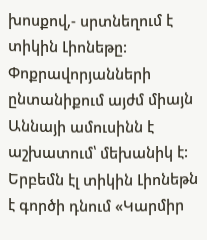խոսքով,- սրտնեղում է տիկին Լիոնեթը:
Փոքրավորյանների ընտանիքում այժմ միայն Աննայի ամուսինն է աշխատում՝ մեխանիկ է: Երբեմն էլ տիկին Լիոնեթն է գործի դնում «Կարմիր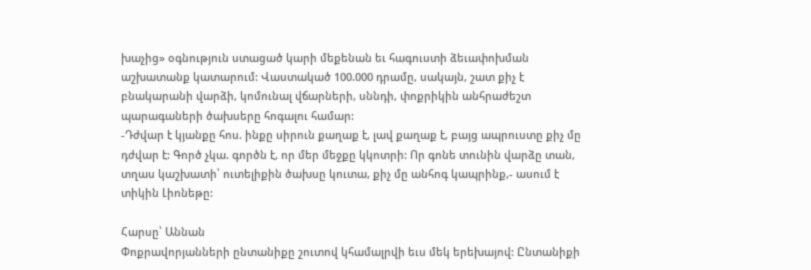խաչից» օգնություն ստացած կարի մեքենան եւ հագուստի ձեւափոխման աշխատանք կատարում: Վաստակած 100.000 դրամը, սակայն, շատ քիչ է բնակարանի վարձի, կոմունալ վճարների, սննդի, փոքրիկին անհրաժեշտ պարագաների ծախսերը հոգալու համար:
-Դժվար է կյանքը հոս. ինքը սիրուն քաղաք է, լավ քաղաք է, բայց ապրուստը քիչ մը դժվար է: Գործ չկա. գործն է, որ մեր մեջքը կկոտրի: Որ գոնե տունին վարձը տան, տղաս կաշխատի՝ ուտելիքին ծախսը կուտա, քիչ մը անհոգ կապրինք,- ասում է տիկին Լիոնեթը:

Հարսը՝ Աննան
Փոքրավորյանների ընտանիքը շուտով կհամալրվի եւս մեկ երեխայով: Ընտանիքի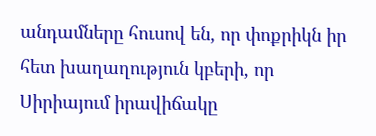անդամները հուսով են, որ փոքրիկն իր հետ խաղաղություն կբերի, որ Սիրիայում իրավիճակը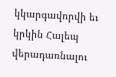կկարգավորվի եւ կրկին Հալեպ վերադառնալու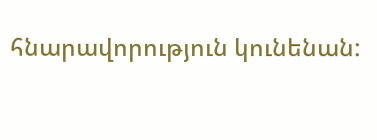հնարավորություն կունենան: